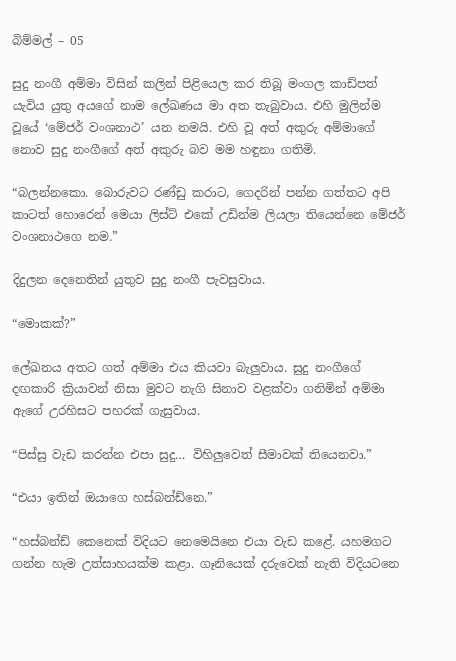බිම්මල් – 05

සුදු නංගී අම්මා විසින් කලින් පිළියෙල කර තිබූ මංගල කාඩ්පත් යැවිය යුතු අයගේ නාම ලේඛණය මා අත තැබුවාය. එහි මුලින්ම වූයේ ‘මේජර් වංශනාථ’ යන නමයි. එහි වූ අත් අකුරු අම්මාගේ නොව සුදු නංගීගේ අත් අකුරු බව මම හඳුනා ගතිමි.

“බලන්නකො. බොරුවට රණ්ඩු කරාට, ගෙදරින් පන්න ගත්තට අපි කාටත් හොරෙන් මෙයා ලිස්ට් එකේ උඩින්ම ලියලා තියෙන්නෙ මේජර් වංශනාථගෙ නම.”

දිදුලන දෙනෙතින් යුතුව සුදු නංගී පැවසුවාය.

“මොකක්?”

ලේඛනය අතට ගත් අම්මා එය කියවා බැලුවාය. සුදු නංගීගේ දඟකාරි ක්‍රියාවන් නිසා මුවට නැගි සිනාව වළක්වා ගනිමින් අම්මා ඇගේ උරහිසට පහරක් ගැසුවාය.

“පිස්සු වැඩ කරන්න එපා සුදු… විහිලුවෙත් සීමාවක් තියෙනවා.”

“එයා ඉතින් ඔයාගෙ හස්බන්ඩ්නෙ.”

“හස්බන්ඩ් කෙනෙක් විදියට නෙමෙයිනෙ එයා වැඩ කළේ. යහමගට ගන්න හැම උත්සාහයක්ම කළා. ගෑනියෙක් දරුවෙක් නැති විදියටනෙ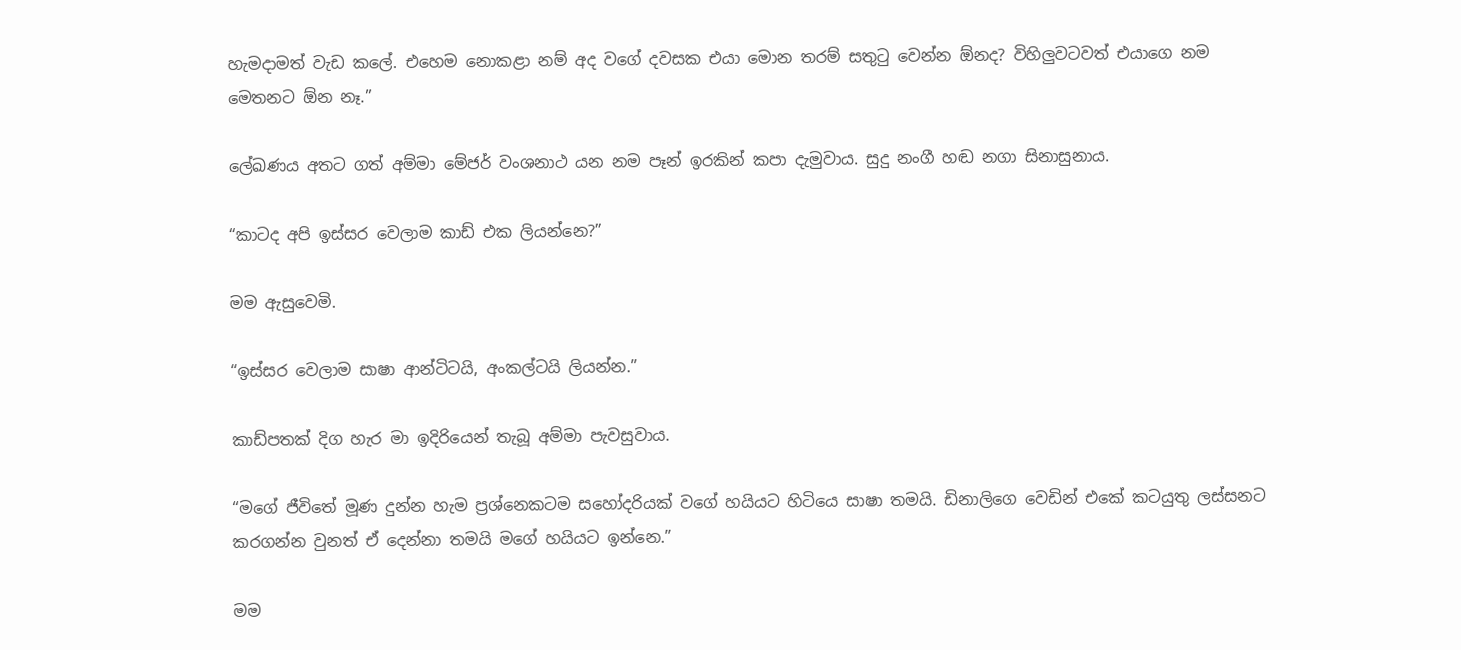හැමදාමත් වැඩ කලේ. එහෙම නොකළා නම් අද වගේ දවසක එයා මොන තරම් සතුටු වෙන්න ඕනද? විහිලුවටවත් එයාගෙ නම මෙතනට ඕන නෑ.”

ලේඛණය අතට ගත් අම්මා මේජර් වංශනාථ යන නම පෑන් ඉරකින් කපා දැමුවාය. සුදු නංගී හඬ නගා සිනාසුනාය.

“කාටද අපි ඉස්සර වෙලාම කාඩ් එක ලියන්නෙ?”

මම ඇසුවෙමි.

“ඉස්සර වෙලාම සාෂා ආන්ටිටයි, අංකල්ටයි ලියන්න.”

කාඩ්පතක් දිග හැර මා ඉදිරියෙන් තැබූ අම්මා පැවසුවාය.

“මගේ ජීවිතේ මූණ දුන්න හැම ප්‍රශ්නෙකටම සහෝදරියක් වගේ හයියට හිටියෙ සාෂා තමයි. ඩිනාලිගෙ වෙඩින් එකේ කටයුතු ලස්සනට කරගන්න වුනත් ඒ දෙන්නා තමයි මගේ හයියට ඉන්නෙ.”

මම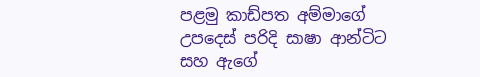පළමු කාඩ්පත අම්මාගේ උපදෙස් පරිදි සාෂා ආන්ටිට සහ ඇගේ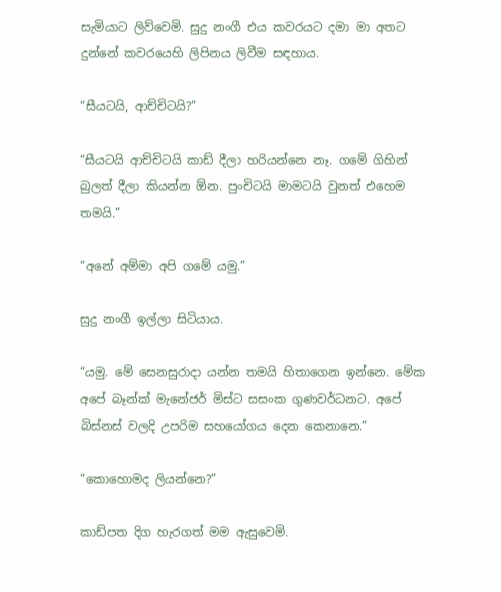සැමියාට ලිව්වෙමි. සුදු නංගී එය කවරයට දමා මා අතට දුන්නේ කවරයෙහි ලිපිනය ලිවීම සඳහාය.

“සීයටයි, ආච්චිටයි?”

“සීයටයි ආච්චිටයි කාඩ් දීලා හරියන්නෙ නෑ. ගමේ ගිහින් බුලත් දීලා කියන්න ඕන. පුංචිටයි මාමටයි වුනත් එහෙම තමයි.”

“අනේ අම්මා අපි ගමේ යමු.”

සුදු නංගී ඉල්ලා සිටියාය.

“යමු. මේ සෙනසුරාදා යන්න තමයි හිතාගෙන ඉන්නෙ. මේක අපේ බෑන්ක් මැනේජර් මිස්ට සසංක ගුණවර්ධනට. අපේ බිස්නස් වලදි උපරිම සහයෝගය දෙන කෙනානෙ.”

“කොහොමද ලියන්නෙ?”

කාඩ්පත දිග හැරගත් මම ඇසුවෙමි.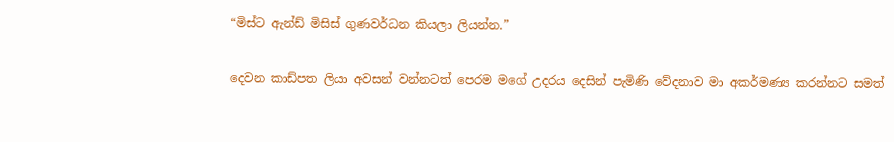“මිස්ට ඇන්ඩ් මිසිස් ගුණවර්ධන කියලා ලියන්න.”

දෙවන කාඩ්පත ලියා අවසන් වන්නටත් පෙරම මගේ උදරය දෙසින් පැමිණි වේදනාව මා අකර්මණ්‍ය කරන්නට සමත්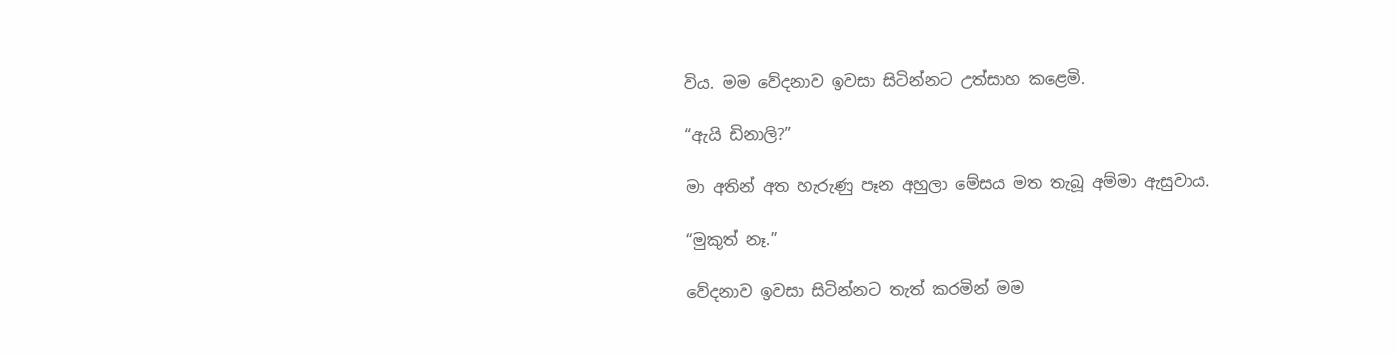විය. මම වේදනාව ඉවසා සිටින්නට උත්සාහ කළෙමි.

“ඇයි ඩිනාලි?”

මා අතින් අත හැරුණු පෑන අහුලා මේසය මත තැබූ අම්මා ඇසුවාය.

“මුකුත් නෑ.”

වේදනාව ඉවසා සිටින්නට තැත් කරමින් මම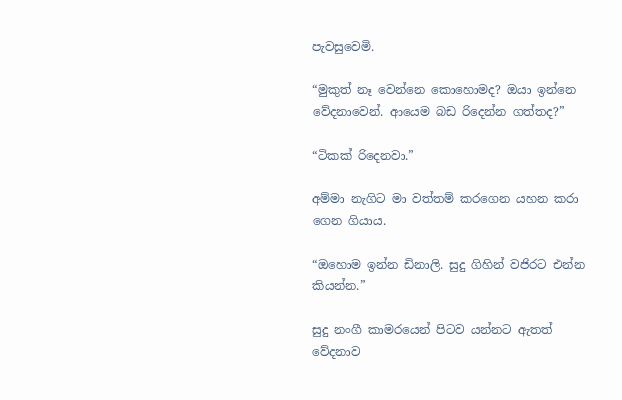පැවසුවෙමි.

“මුකුත් නෑ වෙන්නෙ කොහොමද? ඔයා ඉන්නෙ වේදනාවෙන්. ආයෙම බඩ රිදෙන්න ගත්තද?”

“ටිකක් රිදෙනවා.”

අම්මා නැගිට මා වත්තම් කරගෙන යහන කරා ගෙන ගියාය.

“ඔහොම ඉන්න ඩිනාලි. සුදු ගිහින් වජිරට එන්න කියන්න.”

සුදු නංගී කාමරයෙන් පිටව යන්නට ඇතත් වේදනාව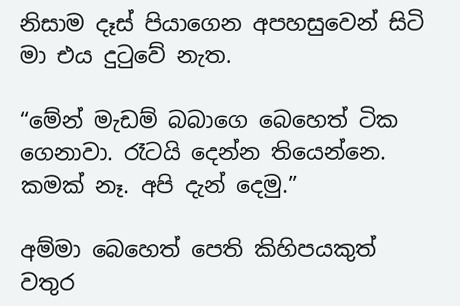නිසාම දෑස් පියාගෙන අපහසුවෙන් සිටි මා එය දුටුවේ නැත.

“මේන් මැඩම් බබාගෙ බෙහෙත් ටික ගෙනාවා. රෑටයි දෙන්න තියෙන්නෙ. කමක් නෑ. අපි දැන් දෙමු.”

අම්මා බෙහෙත් පෙති කිහිපයකුත් වතුර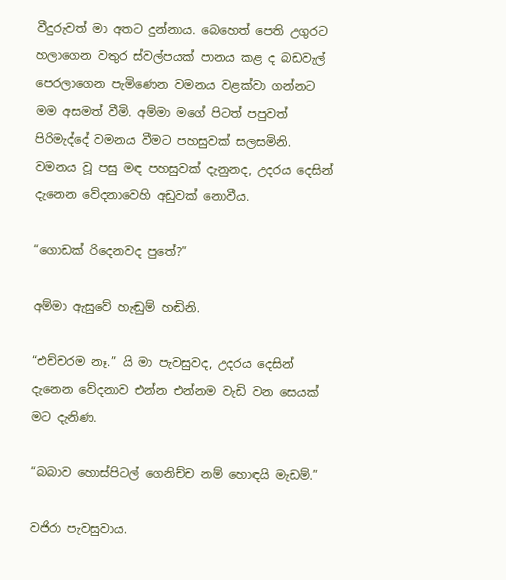වීදුරුවත් මා අතට දුන්නාය. බෙහෙත් පෙති උගුරට හලාගෙන වතුර ස්වල්පයක් පානය කළ ද බඩවැල් පෙරලාගෙන පැමිණෙන වමනය වළක්වා ගන්නට  මම අසමත් වීමි. අම්මා මගේ පිටත් පපුවත් පිරිමැද්දේ වමනය වීමට පහසුවක් සලසමිනි. වමනය වූ පසු මඳ පහසුවක් දැනුනද, උදරය දෙසින් දැනෙන වේදනාවෙහි අඩුවක් නොවීය.

“ගොඩක් රිදෙනවද පුතේ?”

අම්මා ඇසුවේ හැඬුම් හඬිනි.

“එච්චරම නෑ.” යි මා පැවසුවද, උදරය දෙසින් දැනෙන වේදනාව එන්න එන්නම වැඩි වන සෙයක් මට දැනිණ.

“බබාව හොස්පිටල් ගෙනිච්ච නම් හොඳයි මැඩම්.”

වජිරා පැවසුවාය.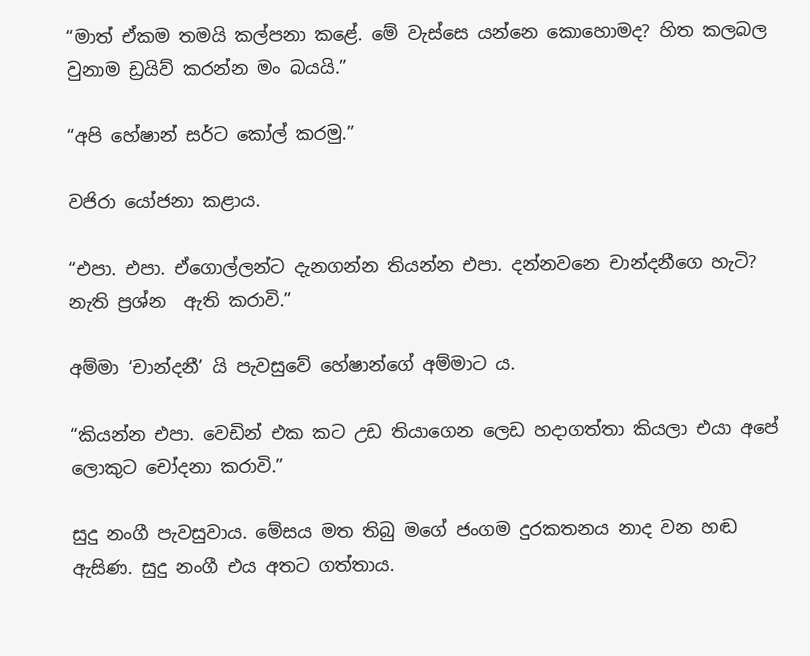“මාත් ඒකම තමයි කල්පනා කළේ. මේ වැස්සෙ යන්නෙ කොහොමද? හිත කලබල වුනාම ඩ්‍රයිව් කරන්න මං බයයි.”

“අපි හේෂාන් සර්ට කෝල් කරමු.”

වජිරා යෝජනා කළාය.

“එපා. එපා. ඒගොල්ලන්ට දැනගන්න තියන්න එපා. දන්නවනෙ චාන්දනීගෙ හැටි? නැති ප්‍රශ්න  ඇති කරාවි.”

අම්මා ‘චාන්දනී’ යි පැවසුවේ හේෂාන්ගේ අම්මාට ය.

“කියන්න එපා. වෙඩින් එක කට උඩ තියාගෙන ලෙඩ හදාගත්තා කියලා එයා අපේ ලොකුට චෝදනා කරාවි.”

සුදු නංගී පැවසුවාය. මේසය මත තිබු මගේ ජංගම දුරකතනය නාද වන හඬ ඇසිණ. සුදු නංගී එය අතට ගත්තාය.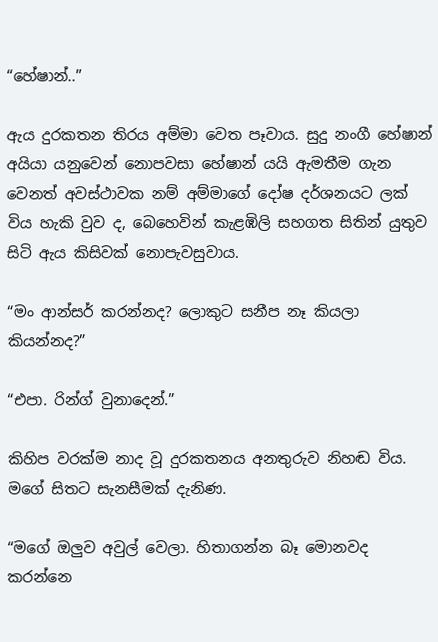“හේෂාන්..”

ඇය දුරකතන තිරය අම්මා වෙත පෑවාය. සුදු නංගී හේෂාන් අයියා යනුවෙන් නොපවසා හේෂාන් යයි ඇමතීම ගැන වෙනත් අවස්ථාවක නම් අම්මාගේ දෝෂ දර්ශනයට ලක් විය හැකි වුව ද, බෙහෙවින් කැළඹිලි සහගත සිතින් යුතුව සිටි ඇය කිසිවක් නොපැවසුවාය.

“මං ආන්සර් කරන්නද? ලොකුට සනීප නෑ කියලා කියන්නද?”

“එපා. රින්ග් වුනාදෙන්.”

කිහිප වරක්ම නාද වූ දුරකතනය අනතුරුව නිහඬ විය. මගේ සිතට සැනසීමක් දැනිණ.

“මගේ ඔලුව අවුල් වෙලා. හිතාගන්න බෑ මොනවද කරන්නෙ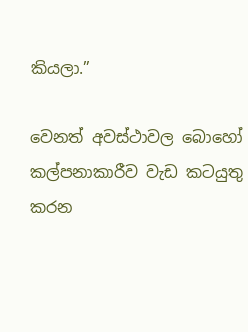කියලා.”

වෙනත් අවස්ථාවල බොහෝ කල්පනාකාරීව වැඩ කටයුතු කරන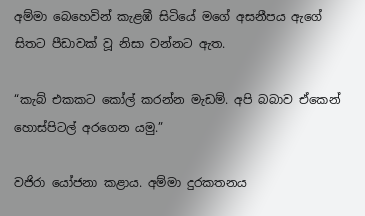අම්මා බෙහෙවින් කැළඹී සිටියේ මගේ අසනීපය ඇගේ සිතට පීඩාවක් වූ නිසා වන්නට ඇත.

“කැබ් එකකට කෝල් කරන්න මැඩම්. අපි බබාව ඒකෙන් හොස්පිටල් අරගෙන යමු.”

වජිරා යෝජනා කළාය. අම්මා දුරකතනය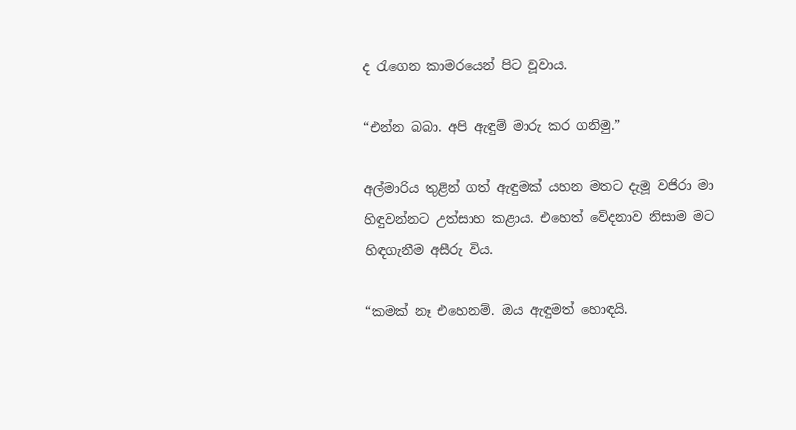ද රැගෙන කාමරයෙන් පිට වූවාය.

“එන්න බබා. අපි ඇඳුම් මාරු කර ගනිමු.”

අල්මාරිය තුළින් ගත් ඇඳුමක් යහන මතට දැමූ වජිරා මා හිඳුවන්නට උත්සාහ කළාය. එහෙත් වේදනාව නිසාම මට හිඳගැනීම අසීරු විය.

“කමක් නෑ එහෙනම්. ඔය ඇඳුමත් හොඳයි.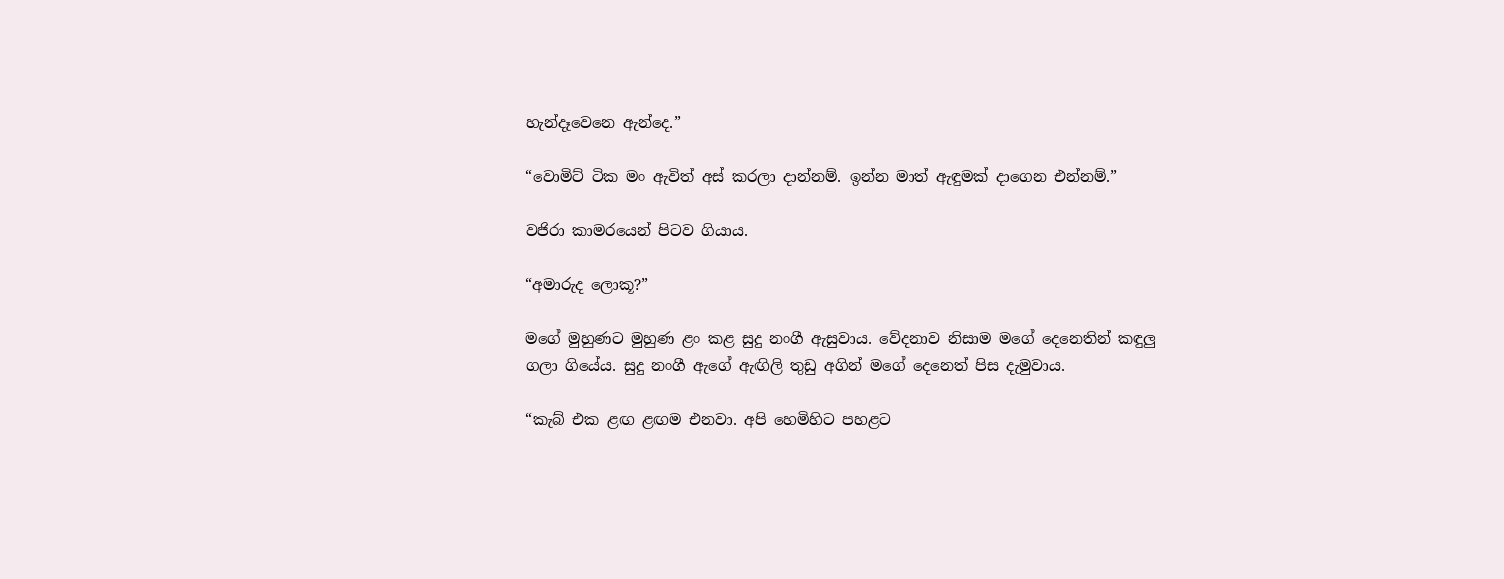හැන්දෑවෙනෙ ඇන්දෙ.”

“වොමිට් ටික මං ඇවිත් අස් කරලා දාන්නම්. ඉන්න මාත් ඇඳුමක් දාගෙන එන්නම්.”

වජිරා කාමරයෙන් පිටව ගියාය.

“අමාරුද ලොකූ?”

මගේ මුහුණට මුහුණ ළං කළ සුදු නංගී ඇසුවාය. වේදනාව නිසාම මගේ දෙනෙතින් කඳුලු ගලා ගියේය. සුදු නංගී ඇගේ ඇඟිලි තුඩු අගින් මගේ දෙනෙත් පිස දැමුවාය.

“කැබ් එක ළඟ ළඟම එනවා. අපි හෙමිහිට පහළට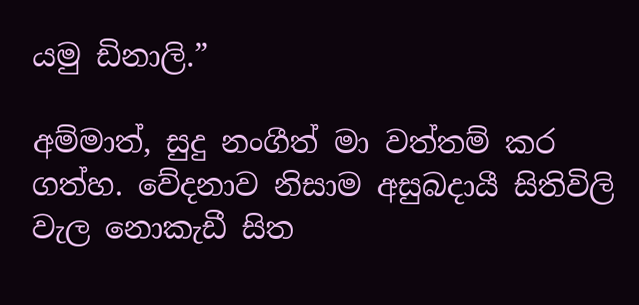යමු ඩිනාලි.”

අම්මාත්, සුදු නංගීත් මා වත්තම් කර ගත්හ. වේදනාව නිසාම අසුබදායී සිතිවිලි වැල නොකැඩී සිත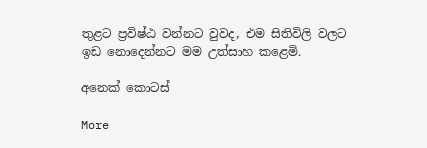තුළට ප්‍රවිෂ්ඨ වන්නට වුවද, එම සිතිවිලි වලට ඉඩ නොදෙන්නට මම උත්සාහ කළෙමි.

අනෙක් කොටස්

More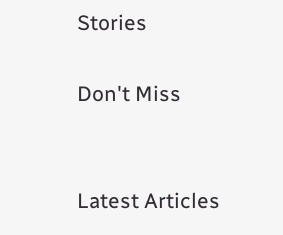Stories

Don't Miss


Latest Articles